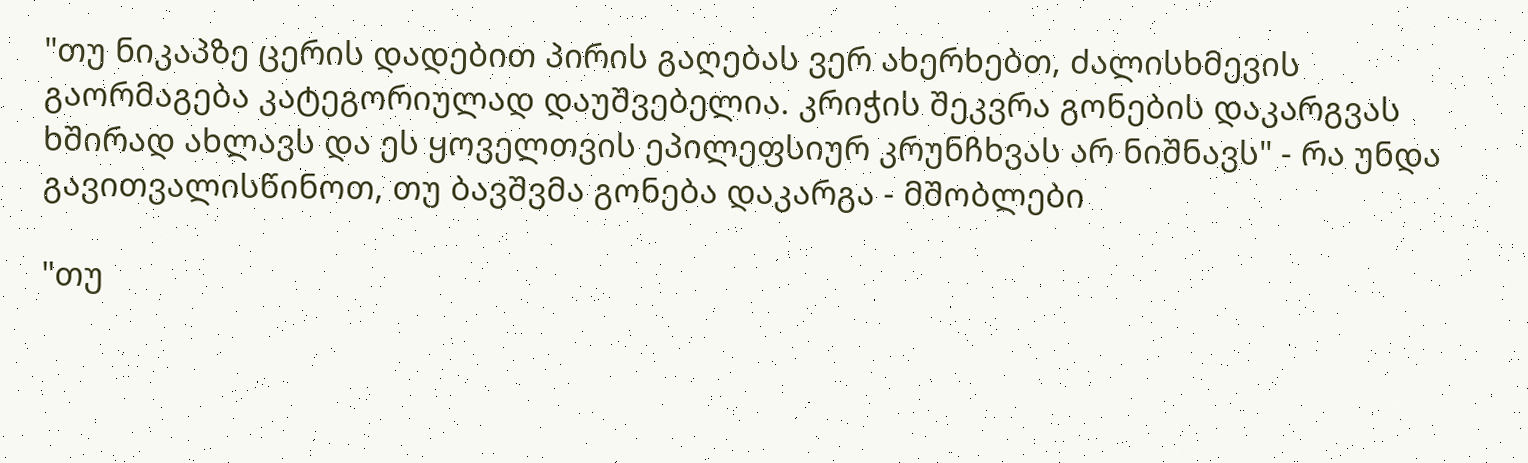"თუ ნიკაპზე ცერის დადებით პირის გაღებას ვერ ახერხებთ, ძალისხმევის გაორმაგება კატეგორიულად დაუშვებელია. კრიჭის შეკვრა გონების დაკარგვას ხშირად ახლავს და ეს ყოველთვის ეპილეფსიურ კრუნჩხვას არ ნიშნავს" - რა უნდა გავითვალისწინოთ, თუ ბავშვმა გონება დაკარგა - მშობლები

"თუ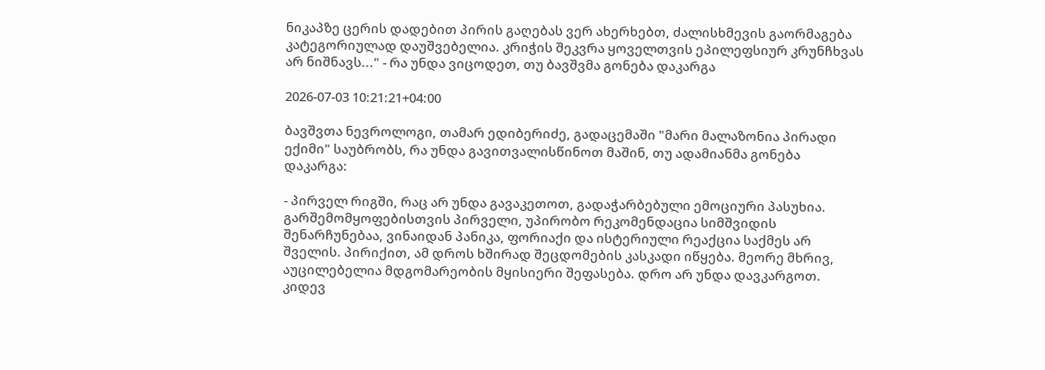ნიკაპზე ცერის დადებით პირის გაღებას ვერ ახერხებთ, ძალისხმევის გაორმაგება კატეგორიულად დაუშვებელია. კრიჭის შეკვრა ყოველთვის ეპილეფსიურ კრუნჩხვას არ ნიშნავს..." - რა უნდა ვიცოდეთ, თუ ბავშვმა გონება დაკარგა

2026-07-03 10:21:21+04:00

ბავშვთა ნევროლოგი, თამარ ედიბერიძე, გადაცემაში "მარი მალაზონია პირადი ექიმი" საუბრობს, რა უნდა გავითვალისწინოთ მაშინ, თუ ადამიანმა გონება დაკარგა:

- პირველ რიგში, რაც არ უნდა გავაკეთოთ, გადაჭარბებული ემოციური პასუხია. გარშემომყოფებისთვის პირველი, უპირობო რეკომენდაცია სიმშვიდის შენარჩუნებაა, ვინაიდან პანიკა, ფორიაქი და ისტერიული რეაქცია საქმეს არ შველის. პირიქით, ამ დროს ხშირად შეცდომების კასკადი იწყება. მეორე მხრივ, აუცილებელია მდგომარეობის მყისიერი შეფასება. დრო არ უნდა დავკარგოთ. კიდევ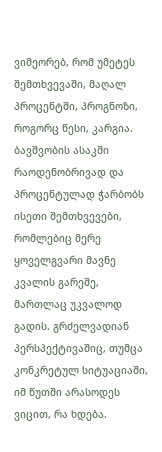ვიმეორებ, რომ უმეტეს შემთხვევაში, მაღალ პროცენტში, პროგნოზი, როგორც წესი, კარგია. ბავშვობის ასაკში რაოდენობრივად და პროცენტულად ჭარბობს ისეთი შემთხვევები, რომლებიც მერე ყოველგვარი მავნე კვალის გარეშე, მართლაც უკვალოდ გადის. გრძელვადიან პერსპექტივაშიც, თუმცა კონკრეტულ სიტუაციაში, იმ წუთში არასოდეს ვიცით, რა ხდება.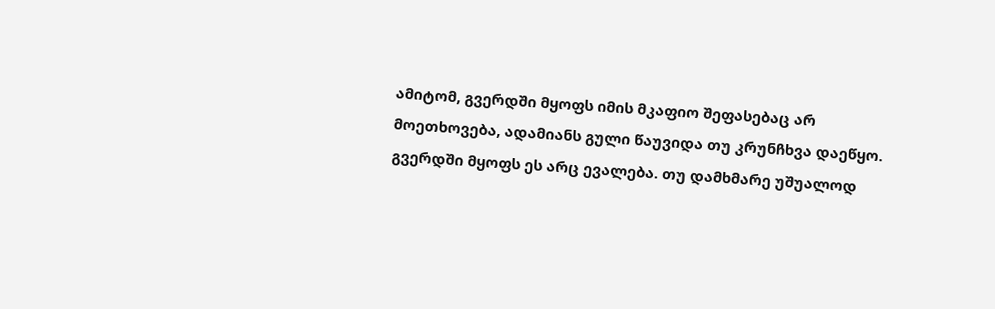ამიტომ, გვერდში მყოფს იმის მკაფიო შეფასებაც არ მოეთხოვება, ადამიანს გული წაუვიდა თუ კრუნჩხვა დაეწყო. გვერდში მყოფს ეს არც ევალება. თუ დამხმარე უშუალოდ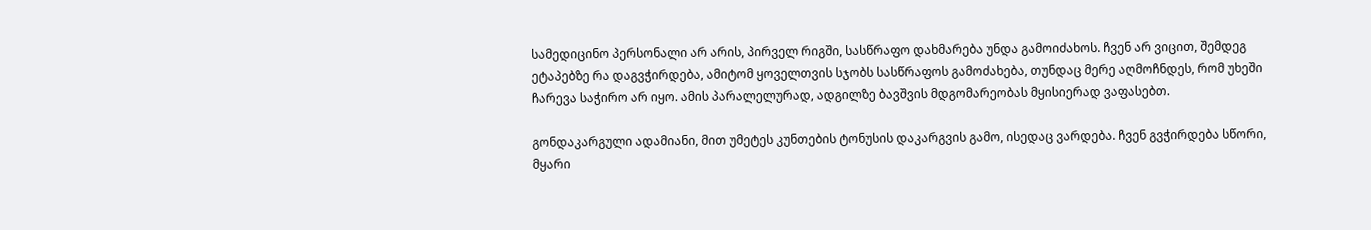სამედიცინო პერსონალი არ არის, პირველ რიგში, სასწრაფო დახმარება უნდა გამოიძახოს. ჩვენ არ ვიცით, შემდეგ ეტაპებზე რა დაგვჭირდება, ამიტომ ყოველთვის სჯობს სასწრაფოს გამოძახება, თუნდაც მერე აღმოჩნდეს, რომ უხეში ჩარევა საჭირო არ იყო. ამის პარალელურად, ადგილზე ბავშვის მდგომარეობას მყისიერად ვაფასებთ.

გონდაკარგული ადამიანი, მით უმეტეს კუნთების ტონუსის დაკარგვის გამო, ისედაც ვარდება. ჩვენ გვჭირდება სწორი, მყარი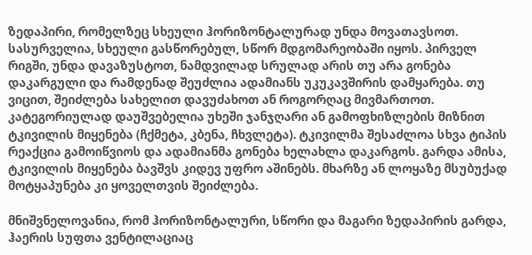ზედაპირი, რომელზეც სხეული ჰორიზონტალურად უნდა მოვათავსოთ. სასურველია, სხეული გასწორებულ, სწორ მდგომარეობაში იყოს. პირველ რიგში, უნდა დავაზუსტოთ, ნამდვილად სრულად არის თუ არა გონება დაკარგული და რამდენად შეუძლია ადამიანს უკუკავშირის დამყარება. თუ ვიცით, შეიძლება სახელით დავუძახოთ ან როგორღაც მივმართოთ. კატეგორიულად დაუშვებელია უხეში ჯანჯღარი ან გამოფხიზლების მიზნით ტკივილის მიყენება (ჩქმეტა, კბენა, ჩხვლეტა). ტკივილმა შესაძლოა სხვა ტიპის რეაქცია გამოიწვიოს და ადამიანმა გონება ხელახლა დაკარგოს. გარდა ამისა, ტკივილის მიყენება ბავშვს კიდევ უფრო აშინებს. მხარზე ან ლოყაზე მსუბუქად მოტყაპუნება კი ყოველთვის შეიძლება.

მნიშვნელოვანია, რომ ჰორიზონტალური, სწორი და მაგარი ზედაპირის გარდა, ჰაერის სუფთა ვენტილაციაც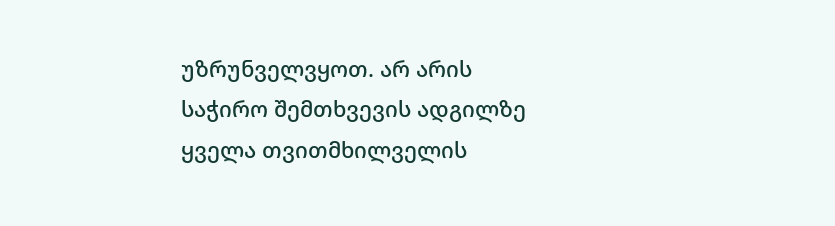უზრუნველვყოთ. არ არის საჭირო შემთხვევის ადგილზე ყველა თვითმხილველის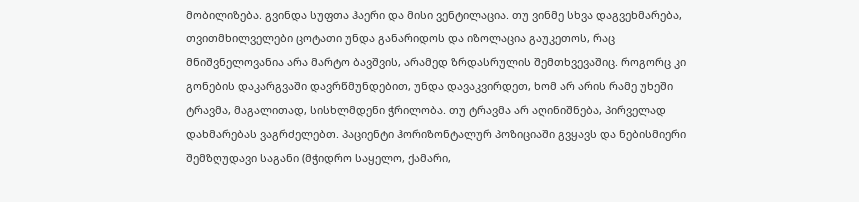მობილიზება. გვინდა სუფთა ჰაერი და მისი ვენტილაცია. თუ ვინმე სხვა დაგვეხმარება, თვითმხილველები ცოტათი უნდა განარიდოს და იზოლაცია გაუკეთოს, რაც მნიშვნელოვანია არა მარტო ბავშვის, არამედ ზრდასრულის შემთხვევაშიც. როგორც კი გონების დაკარგვაში დავრწმუნდებით, უნდა დავაკვირდეთ, ხომ არ არის რამე უხეში ტრავმა, მაგალითად, სისხლმდენი ჭრილობა. თუ ტრავმა არ აღინიშნება, პირველად დახმარებას ვაგრძელებთ. პაციენტი ჰორიზონტალურ პოზიციაში გვყავს და ნებისმიერი შემზღუდავი საგანი (მჭიდრო საყელო, ქამარი,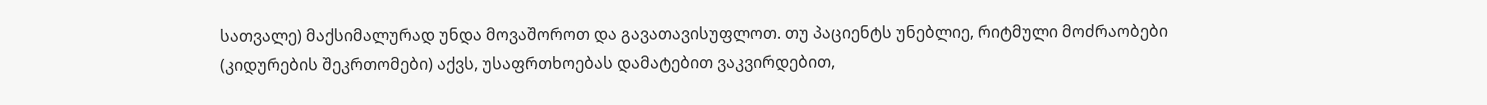სათვალე) მაქსიმალურად უნდა მოვაშოროთ და გავათავისუფლოთ. თუ პაციენტს უნებლიე, რიტმული მოძრაობები (კიდურების შეკრთომები) აქვს, უსაფრთხოებას დამატებით ვაკვირდებით,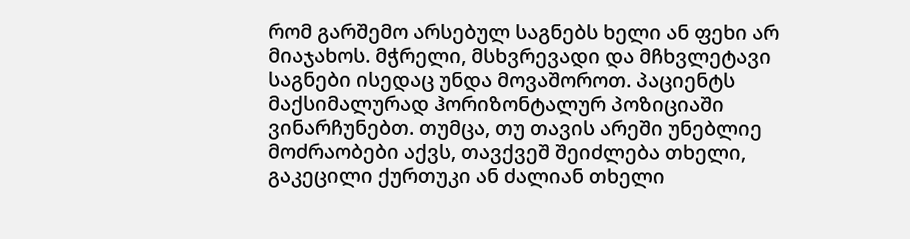რომ გარშემო არსებულ საგნებს ხელი ან ფეხი არ მიაჯახოს. მჭრელი, მსხვრევადი და მჩხვლეტავი საგნები ისედაც უნდა მოვაშოროთ. პაციენტს მაქსიმალურად ჰორიზონტალურ პოზიციაში ვინარჩუნებთ. თუმცა, თუ თავის არეში უნებლიე მოძრაობები აქვს, თავქვეშ შეიძლება თხელი, გაკეცილი ქურთუკი ან ძალიან თხელი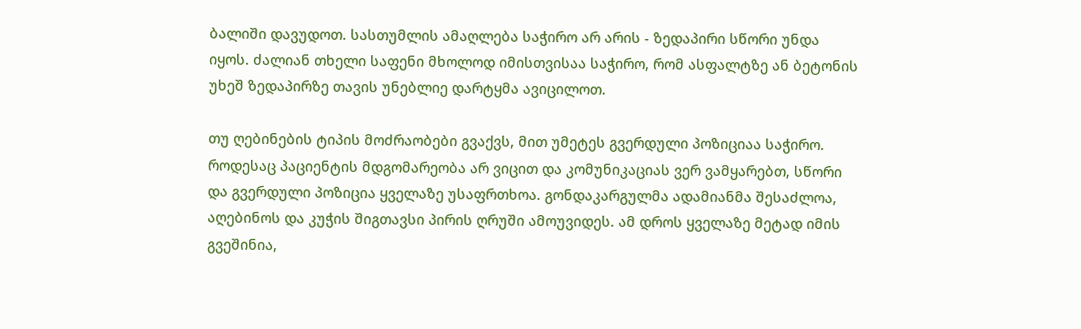ბალიში დავუდოთ. სასთუმლის ამაღლება საჭირო არ არის - ზედაპირი სწორი უნდა იყოს. ძალიან თხელი საფენი მხოლოდ იმისთვისაა საჭირო, რომ ასფალტზე ან ბეტონის უხეშ ზედაპირზე თავის უნებლიე დარტყმა ავიცილოთ.

თუ ღებინების ტიპის მოძრაობები გვაქვს, მით უმეტეს გვერდული პოზიციაა საჭირო. როდესაც პაციენტის მდგომარეობა არ ვიცით და კომუნიკაციას ვერ ვამყარებთ, სწორი და გვერდული პოზიცია ყველაზე უსაფრთხოა. გონდაკარგულმა ადამიანმა შესაძლოა, აღებინოს და კუჭის შიგთავსი პირის ღრუში ამოუვიდეს. ამ დროს ყველაზე მეტად იმის გვეშინია,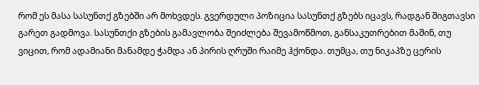რომ ეს მასა სასუნთქ გზებში არ მოხვდეს. გვერდული პოზიცია სასუნთქ გზებს იცავს, რადგან შიგთავსი გარეთ გადმოვა. სასუნთქი გზების გამავლობა შეიძლება შევამოწმოთ, განსაკუთრებით მაშინ, თუ ვიცით, რომ ადამიანი მანამდე ჭამდა ან პირის ღრუში რაიმე ჰქონდა. თუმცა, თუ ნიკაპზე ცერის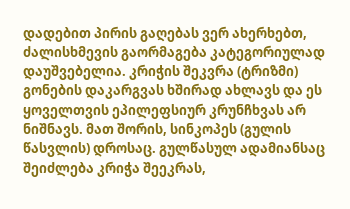დადებით პირის გაღებას ვერ ახერხებთ, ძალისხმევის გაორმაგება კატეგორიულად დაუშვებელია. კრიჭის შეკვრა (ტრიზმი) გონების დაკარგვას ხშირად ახლავს და ეს ყოველთვის ეპილეფსიურ კრუნჩხვას არ ნიშნავს. მათ შორის, სინკოპეს (გულის წასვლის) დროსაც. გულწასულ ადამიანსაც შეიძლება კრიჭა შეეკრას,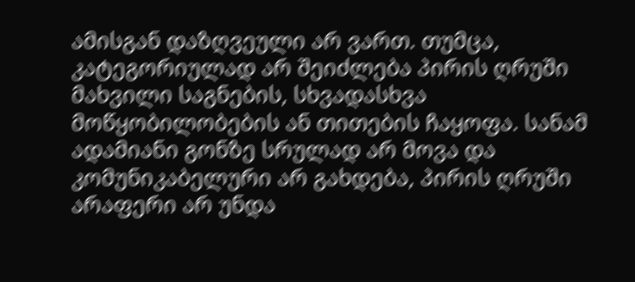ამისგან დაზღვეული არ ვართ. თუმცა, კატეგორიულად არ შეიძლება პირის ღრუში მახვილი საგნების, სხვადასხვა მოწყობილობების ან თითების ჩაყოფა. სანამ ადამიანი გონზე სრულად არ მოვა და კომუნიკაბელური არ გახდება, პირის ღრუში არაფერი არ უნდა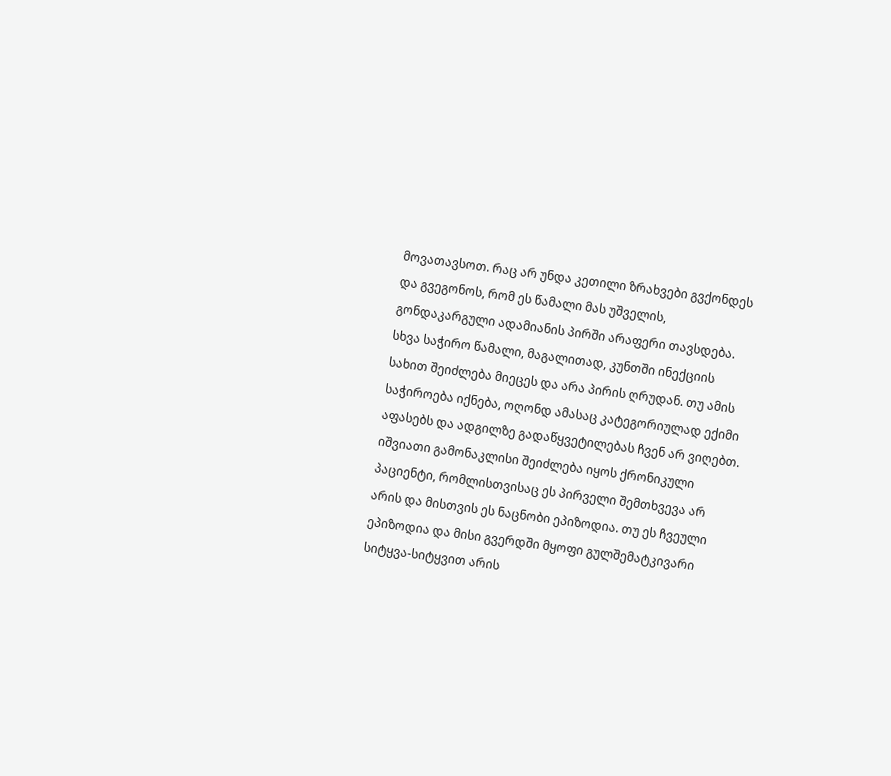მოვათავსოთ. რაც არ უნდა კეთილი ზრახვები გვქონდეს და გვეგონოს, რომ ეს წამალი მას უშველის, გონდაკარგული ადამიანის პირში არაფერი თავსდება. სხვა საჭირო წამალი, მაგალითად, კუნთში ინექციის სახით შეიძლება მიეცეს და არა პირის ღრუდან. თუ ამის საჭიროება იქნება, ოღონდ ამასაც კატეგორიულად ექიმი აფასებს და ადგილზე გადაწყვეტილებას ჩვენ არ ვიღებთ. იშვიათი გამონაკლისი შეიძლება იყოს ქრონიკული პაციენტი, რომლისთვისაც ეს პირველი შემთხვევა არ არის და მისთვის ეს ნაცნობი ეპიზოდია. თუ ეს ჩვეული ეპიზოდია და მისი გვერდში მყოფი გულშემატკივარი სიტყვა-სიტყვით არის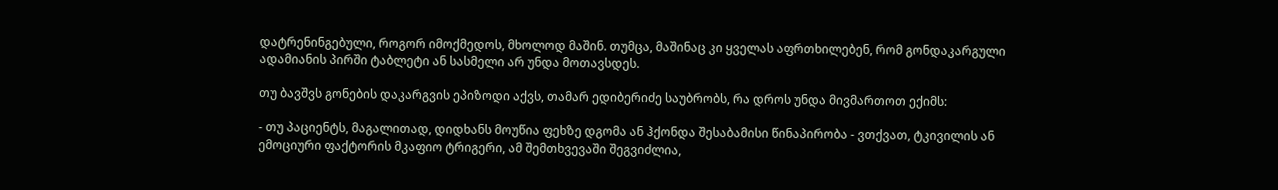დატრენინგებული, როგორ იმოქმედოს, მხოლოდ მაშინ. თუმცა, მაშინაც კი ყველას აფრთხილებენ, რომ გონდაკარგული ადამიანის პირში ტაბლეტი ან სასმელი არ უნდა მოთავსდეს.

თუ ბავშვს გონების დაკარგვის ეპიზოდი აქვს, თამარ ედიბერიძე საუბრობს, რა დროს უნდა მივმართოთ ექიმს:

- თუ პაციენტს, მაგალითად, დიდხანს მოუწია ფეხზე დგომა ან ჰქონდა შესაბამისი წინაპირობა - ვთქვათ, ტკივილის ან ემოციური ფაქტორის მკაფიო ტრიგერი, ამ შემთხვევაში შეგვიძლია,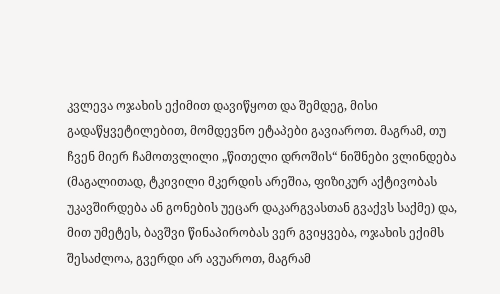კვლევა ოჯახის ექიმით დავიწყოთ და შემდეგ, მისი გადაწყვეტილებით, მომდევნო ეტაპები გავიაროთ. მაგრამ, თუ ჩვენ მიერ ჩამოთვლილი „წითელი დროშის“ ნიშნები ვლინდება (მაგალითად, ტკივილი მკერდის არეშია, ფიზიკურ აქტივობას უკავშირდება ან გონების უეცარ დაკარგვასთან გვაქვს საქმე) და, მით უმეტეს, ბავშვი წინაპირობას ვერ გვიყვება, ოჯახის ექიმს შესაძლოა, გვერდი არ ავუაროთ, მაგრამ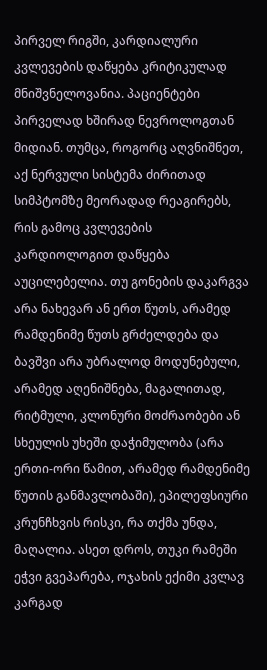პირველ რიგში, კარდიალური კვლევების დაწყება კრიტიკულად მნიშვნელოვანია. პაციენტები პირველად ხშირად ნევროლოგთან მიდიან. თუმცა, როგორც აღვნიშნეთ, აქ ნერვული სისტემა ძირითად სიმპტომზე მეორადად რეაგირებს, რის გამოც კვლევების კარდიოლოგით დაწყება აუცილებელია. თუ გონების დაკარგვა არა ნახევარ ან ერთ წუთს, არამედ რამდენიმე წუთს გრძელდება და ბავშვი არა უბრალოდ მოდუნებული, არამედ აღენიშნება, მაგალითად, რიტმული, კლონური მოძრაობები ან სხეულის უხეში დაჭიმულობა (არა ერთი-ორი წამით, არამედ რამდენიმე წუთის განმავლობაში), ეპილეფსიური კრუნჩხვის რისკი, რა თქმა უნდა, მაღალია. ასეთ დროს, თუკი რამეში ეჭვი გვეპარება, ოჯახის ექიმი კვლავ კარგად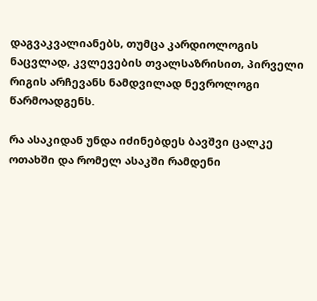დაგვაკვალიანებს, თუმცა კარდიოლოგის ნაცვლად, კვლევების თვალსაზრისით, პირველი რიგის არჩევანს ნამდვილად ნევროლოგი წარმოადგენს.

რა ასაკიდან უნდა იძინებდეს ბავშვი ცალკე ოთახში და რომელ ასაკში რამდენი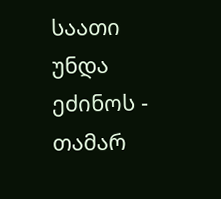საათი უნდა ეძინოს - თამარ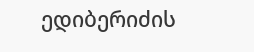ედიბერიძის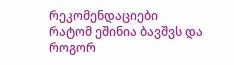რეკომენდაციები
რატომ ეშინია ბავშვს და როგორ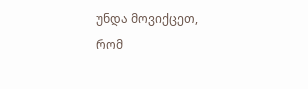უნდა მოვიქცეთ, რომ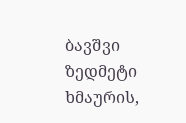ბავშვი ზედმეტი ხმაურის,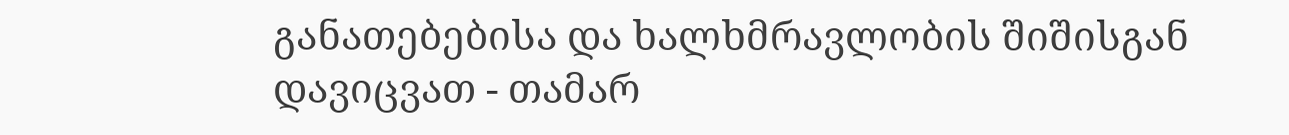განათებებისა და ხალხმრავლობის შიშისგან დავიცვათ - თამარ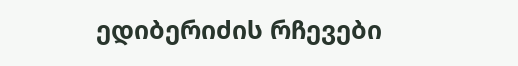ედიბერიძის რჩევები